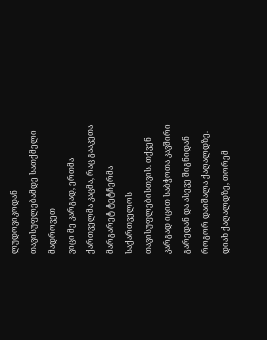ლუდოვიკოდან თავისუფლებამდე სათქმელი მადროვეთ
ვიცი მე კარგად, ერთმა ქართველმა კაცმა, რაც გააკეთა მარგარეტ ტეტჩერმა საქართველოს თავისუფლებისთვის. თქვენ კარგად იცით საბჭოთა კავშირი გარედან და ასევე შიგნიდან როგორ დაიშალა ქაღალდზე. დიახ ქაღალდზე, თორემ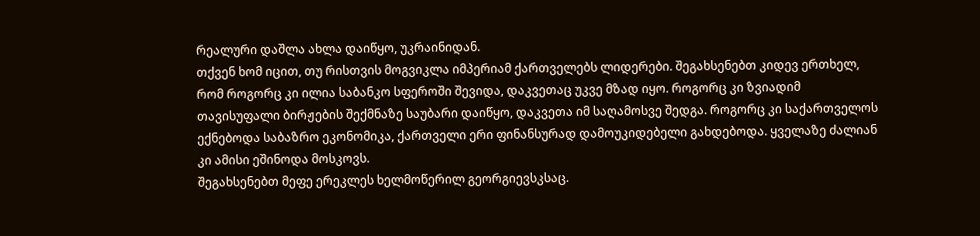რეალური დაშლა ახლა დაიწყო, უკრაინიდან.
თქვენ ხომ იცით, თუ რისთვის მოგვიკლა იმპერიამ ქართველებს ლიდერები. შეგახსენებთ კიდევ ერთხელ, რომ როგორც კი ილია საბანკო სფეროში შევიდა, დაკვეთაც უკვე მზად იყო. როგორც კი ზვიადიმ თავისუფალი ბირჟების შექმნაზე საუბარი დაიწყო, დაკვეთა იმ საღამოსვე შედგა. როგორც კი საქართველოს ექნებოდა საბაზრო ეკონომიკა, ქართველი ერი ფინანსურად დამოუკიდებელი გახდებოდა. ყველაზე ძალიან კი ამისი ეშინოდა მოსკოვს.
შეგახსენებთ მეფე ერეკლეს ხელმოწერილ გეორგიევსკსაც.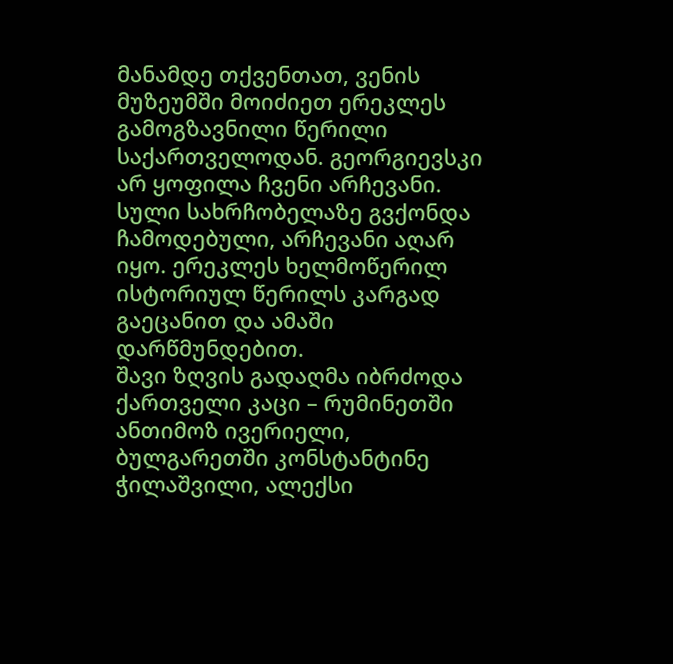მანამდე თქვენთათ, ვენის მუზეუმში მოიძიეთ ერეკლეს გამოგზავნილი წერილი საქართველოდან. გეორგიევსკი არ ყოფილა ჩვენი არჩევანი. სული სახრჩობელაზე გვქონდა ჩამოდებული, არჩევანი აღარ იყო. ერეკლეს ხელმოწერილ ისტორიულ წერილს კარგად გაეცანით და ამაში დარწმუნდებით.
შავი ზღვის გადაღმა იბრძოდა ქართველი კაცი – რუმინეთში ანთიმოზ ივერიელი, ბულგარეთში კონსტანტინე ჭილაშვილი, ალექსი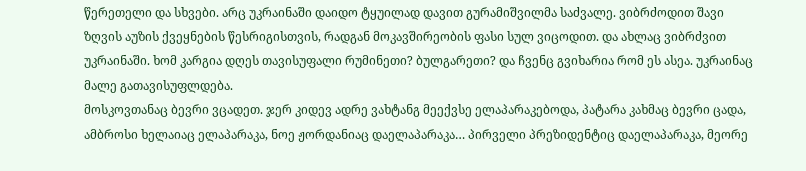წერეთელი და სხვები. არც უკრაინაში დაიდო ტყუილად დავით გურამიშვილმა საძვალე. ვიბრძოდით შავი ზღვის აუზის ქვეყნების წესრიგისთვის, რადგან მოკავშირეობის ფასი სულ ვიცოდით. და ახლაც ვიბრძვით უკრაინაში. ხომ კარგია დღეს თავისუფალი რუმინეთი? ბულგარეთი? და ჩვენც გვიხარია რომ ეს ასეა. უკრაინაც მალე გათავისუფლდება.
მოსკოვთანაც ბევრი ვცადეთ. ჯერ კიდევ ადრე ვახტანგ მეექვსე ელაპარაკებოდა, პატარა კახმაც ბევრი ცადა, ამბროსი ხელაიაც ელაპარაკა, ნოე ჟორდანიაც დაელაპარაკა… პირველი პრეზიდენტიც დაელაპარაკა, მეორე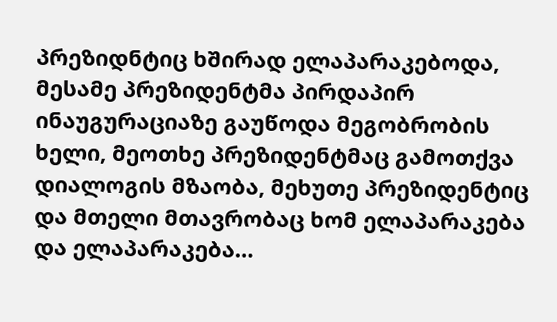პრეზიდნტიც ხშირად ელაპარაკებოდა, მესამე პრეზიდენტმა პირდაპირ ინაუგურაციაზე გაუწოდა მეგობრობის ხელი, მეოთხე პრეზიდენტმაც გამოთქვა დიალოგის მზაობა, მეხუთე პრეზიდენტიც და მთელი მთავრობაც ხომ ელაპარაკება და ელაპარაკება…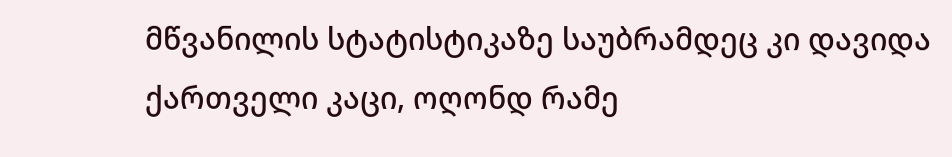მწვანილის სტატისტიკაზე საუბრამდეც კი დავიდა ქართველი კაცი, ოღონდ რამე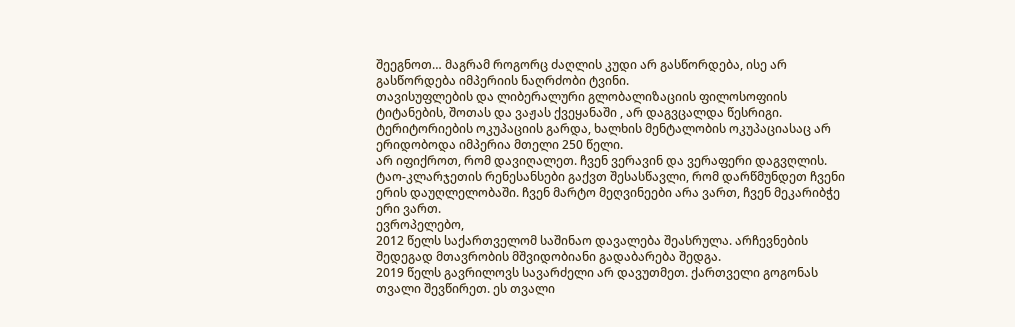შეეგნოთ… მაგრამ როგორც ძაღლის კუდი არ გასწორდება, ისე არ გასწორდება იმპერიის ნაღრძობი ტვინი.
თავისუფლების და ლიბერალური გლობალიზაციის ფილოსოფიის ტიტანების, შოთას და ვაჟას ქვეყანაში , არ დაგვცალდა წესრიგი. ტერიტორიების ოკუპაციის გარდა, ხალხის მენტალობის ოკუპაციასაც არ ერიდობოდა იმპერია მთელი 250 წელი.
არ იფიქროთ, რომ დავიღალეთ. ჩვენ ვერავინ და ვერაფერი დაგვღლის. ტაო-კლარჯეთის რენესანსები გაქვთ შესასწავლი, რომ დარწმუნდეთ ჩვენი ერის დაუღლელობაში. ჩვენ მარტო მეღვინეები არა ვართ, ჩვენ მეკარიბჭე ერი ვართ.
ევროპელებო,
2012 წელს საქართველომ საშინაო დავალება შეასრულა. არჩევნების შედეგად მთავრობის მშვიდობიანი გადაბარება შედგა.
2019 წელს გავრილოვს სავარძელი არ დავუთმეთ. ქართველი გოგონას თვალი შევწირეთ. ეს თვალი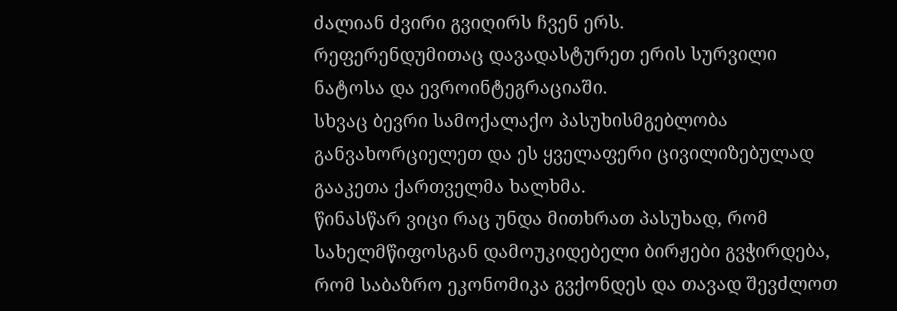ძალიან ძვირი გვიღირს ჩვენ ერს.
რეფერენდუმითაც დავადასტურეთ ერის სურვილი ნატოსა და ევროინტეგრაციაში.
სხვაც ბევრი სამოქალაქო პასუხისმგებლობა განვახორციელეთ და ეს ყველაფერი ცივილიზებულად გააკეთა ქართველმა ხალხმა.
წინასწარ ვიცი რაც უნდა მითხრათ პასუხად, რომ სახელმწიფოსგან დამოუკიდებელი ბირჟები გვჭირდება, რომ საბაზრო ეკონომიკა გვქონდეს და თავად შევძლოთ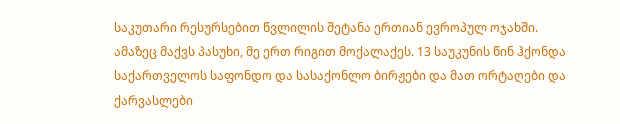საკუთარი რესურსებით წვლილის შეტანა ერთიან ევროპულ ოჯახში.
ამაზეც მაქვს პასუხი, მე ერთ რიგით მოქალაქეს. 13 საუკუნის წინ ჰქონდა საქართველოს საფონდო და სასაქონლო ბირჟები და მათ ორტაღები და ქარვასლები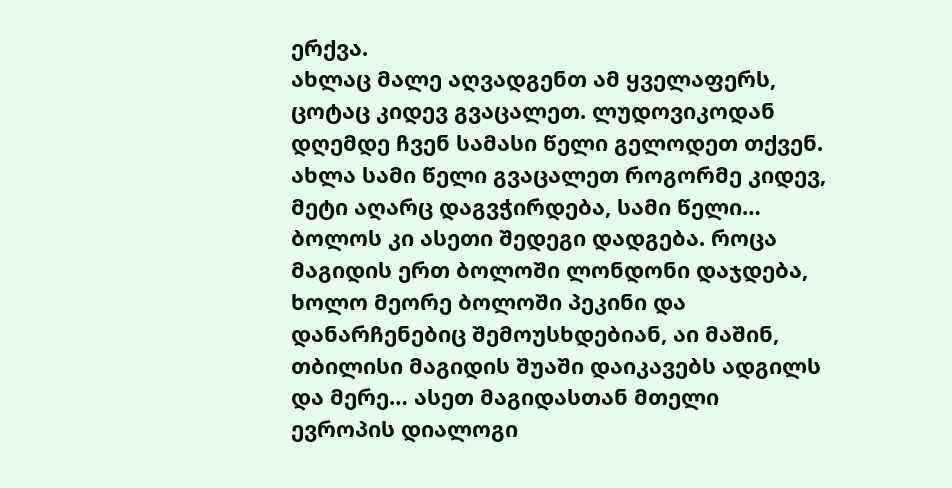ერქვა.
ახლაც მალე აღვადგენთ ამ ყველაფერს, ცოტაც კიდევ გვაცალეთ. ლუდოვიკოდან დღემდე ჩვენ სამასი წელი გელოდეთ თქვენ. ახლა სამი წელი გვაცალეთ როგორმე კიდევ, მეტი აღარც დაგვჭირდება, სამი წელი…
ბოლოს კი ასეთი შედეგი დადგება. როცა მაგიდის ერთ ბოლოში ლონდონი დაჯდება, ხოლო მეორე ბოლოში პეკინი და დანარჩენებიც შემოუსხდებიან, აი მაშინ, თბილისი მაგიდის შუაში დაიკავებს ადგილს და მერე… ასეთ მაგიდასთან მთელი ევროპის დიალოგი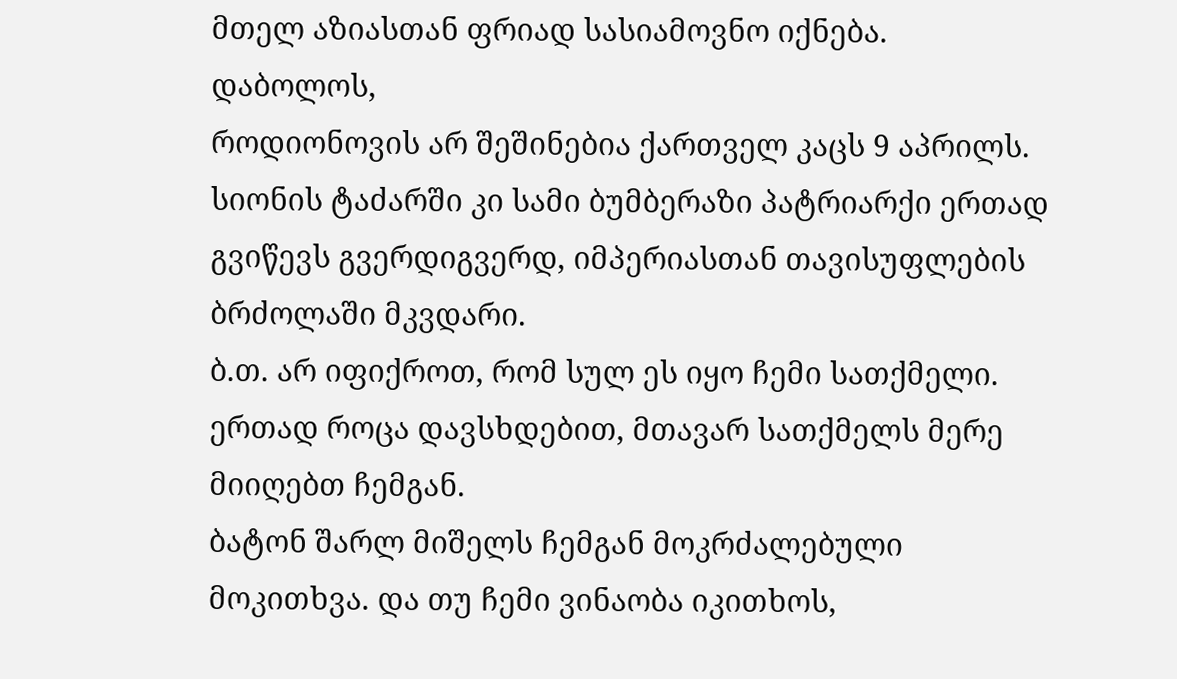მთელ აზიასთან ფრიად სასიამოვნო იქნება.
დაბოლოს,
როდიონოვის არ შეშინებია ქართველ კაცს 9 აპრილს. სიონის ტაძარში კი სამი ბუმბერაზი პატრიარქი ერთად გვიწევს გვერდიგვერდ, იმპერიასთან თავისუფლების ბრძოლაში მკვდარი.
ბ.თ. არ იფიქროთ, რომ სულ ეს იყო ჩემი სათქმელი. ერთად როცა დავსხდებით, მთავარ სათქმელს მერე მიიღებთ ჩემგან.
ბატონ შარლ მიშელს ჩემგან მოკრძალებული მოკითხვა. და თუ ჩემი ვინაობა იკითხოს,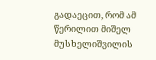გადაეცით, რომ ამ წერილით მიშელ მუსხელიშვილის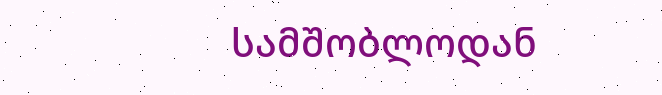სამშობლოდან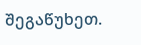შეგაწუხეთ.